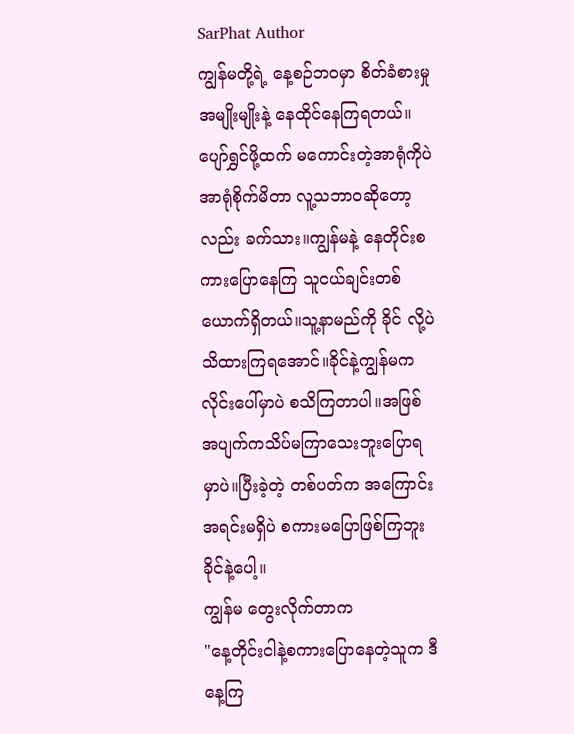SarPhat Author
ကျွန်မတို့ရဲ့ နေ့စဉ်ဘဝမှာ စိတ်ခံစားမှုအမျိုးမျိုးနဲ့ နေထိုင်နေကြရတယ်။ပျော်ရွှင်ဖို့ထက် မကောင်းတဲ့အာရုံကိုပဲ အာရုံစိုက်မိတာ လူ့သဘာဝဆိုတော့လည်း ခက်သား။ကျွန်မနဲ့ နေတိုင်းစကားပြောနေကြ သူငယ်ချင်းတစ်ယောက်ရှိတယ်။သူ့နာမည်ကို ခိုင် လို့ပဲသိထားကြရအောင်။ခိုင်နဲ့ကျွန်မက လိုင်းပေါ်မှာပဲ စသိကြတာပါ။အဖြစ်အပျက်ကသိပ်မကြာသေးဘူးပြောရမှာပဲ။ပြီးခဲ့တဲ့ တစ်ပတ်က အကြောင်းအရင်းမရှိပဲ စကားမပြောဖြစ်ကြဘူး ခိုင်နဲ့ပေါ့။
ကျွန်မ တွေးလိုက်တာက
"နေ့တိုင်းငါနဲ့စကားပြောနေတဲ့သူက ဒီနေ့ကြ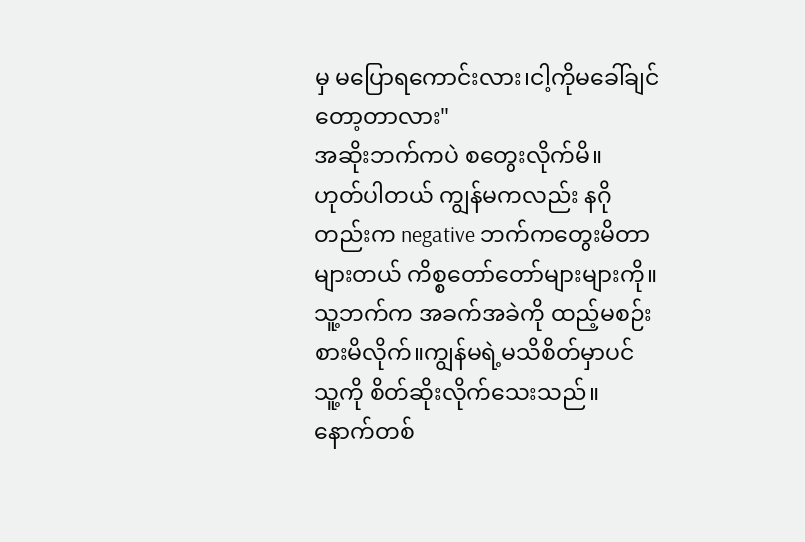မှ မပြောရကောင်းလား၊ငါ့ကိုမခေါ်ချင်တော့တာလား"
အဆိုးဘက်ကပဲ စတွေးလိုက်မိ။
ဟုတ်ပါတယ် ကျွန်မကလည်း နဂိုတည်းက negative ဘက်ကတွေးမိတာများတယ် ကိစ္စတော်တော်များများကို။ သူ့ဘက်က အခက်အခဲကို ထည့်မစဉ်းစားမိလိုက်။ကျွန်မရဲ့မသိစိတ်မှာပင် သူ့ကို စိတ်ဆိုးလိုက်သေးသည်။
နောက်တစ်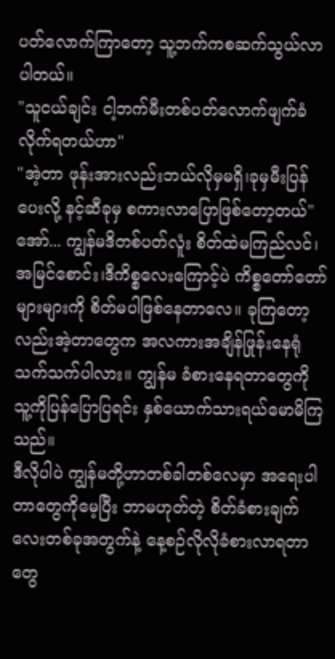ပတ်လောက်ကြာတော့ သူ့ဘက်ကစဆက်သွယ်လာပါတယ်။
"သူငယ်ချင်း ငါ့ဘက်မီးတစ်ပတ်လောက်ဖျက်ခံလိုက်ရတယ်ဟာ"
"အဲ့တာ ဖုန်းအားလည်းဘယ်လိုမှမရှိ၊ခုမှမီးပြန်ပေးလို့ နင့်ဆီခုမှ စကားလာပြောဖြစ်တော့တယ်"
အော်... ကျွန်မဒိတစ်ပတ်လူံး စိတ်ထဲမကြည်လင်၊အမြင်စောင်း၊ဒီကိစ္စလေးကြောင့်ပဲ ကိစ္စတော်တော်များများကို စိတ်မပါဖြစ်နေတာလေ။ ခုကြတော့လည်းအဲ့တာတွေက အလကားအချိန်ဖြုန်းနေရုံသက်သက်ပါလား။ ကျွန်မ ခံစားနေရတာတွေကို သူ့ကိုပြန်ပြောပြရင်း နှစ်ယောက်သားရယ်မောမိကြ
သည်။
ဒီလိုပါပဲ ကျွန်မတို့ဟာတစ်ခါတစ်လေမှာ အရေးပါတာတွေကိုမေ့ပြီး ဘာမဟုတ်တဲ့ စိတ်ခံစားချက်လေးတစ်ခုအတွက်နဲ့ နေ့စဉ်လိုလိုခံစားလာရတာတွေ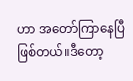ဟာ အတော်ကြာနေပြီဖြစ်တယ်။ဒီတော့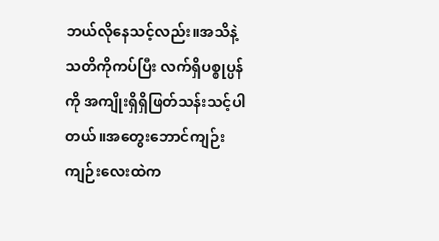ဘယ်လိုနေသင့်လည်း။အသိနဲ့သတိကိုကပ်ပြီး လက်ရှိပစ္စုပ္ပန်ကို အကျိုးရှိရှိဖြတ်သန်းသင့်ပါတယ်။အတွေးဘောင်ကျဉ်းကျဉ်းလေးထဲက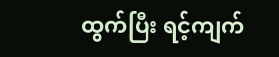ထွက်ပြီး ရင့်ကျက်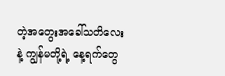တဲ့အတွေးအခေါ်သတိလေးနဲ့ ကျွန်မတို့ရဲ့ နေ့ရက်တွေ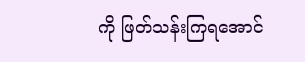ကို ဖြတ်သန်းကြရအောင်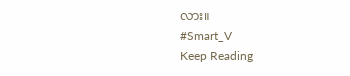လား။
#Smart_V
Keep Reading